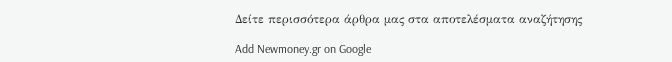Δείτε περισσότερα άρθρα μας στα αποτελέσματα αναζήτησης

Add Newmoney.gr on Google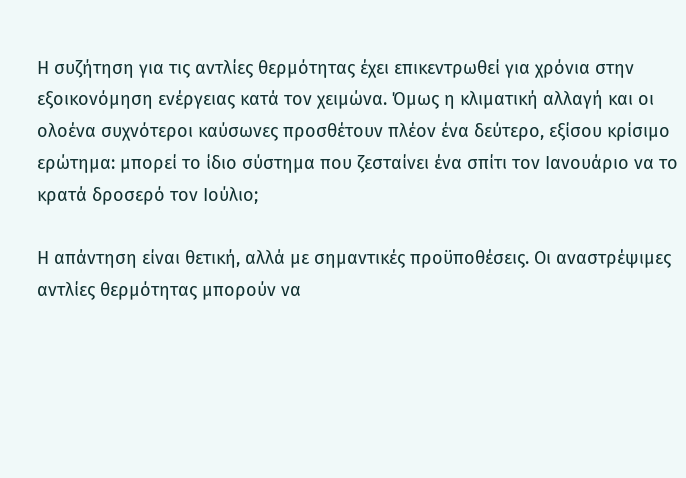Η συζήτηση για τις αντλίες θερμότητας έχει επικεντρωθεί για χρόνια στην εξοικονόμηση ενέργειας κατά τον χειμώνα. Όμως η κλιματική αλλαγή και οι ολοένα συχνότεροι καύσωνες προσθέτουν πλέον ένα δεύτερο, εξίσου κρίσιμο ερώτημα: μπορεί το ίδιο σύστημα που ζεσταίνει ένα σπίτι τον Ιανουάριο να το κρατά δροσερό τον Ιούλιο;

Η απάντηση είναι θετική, αλλά με σημαντικές προϋποθέσεις. Οι αναστρέψιμες αντλίες θερμότητας μπορούν να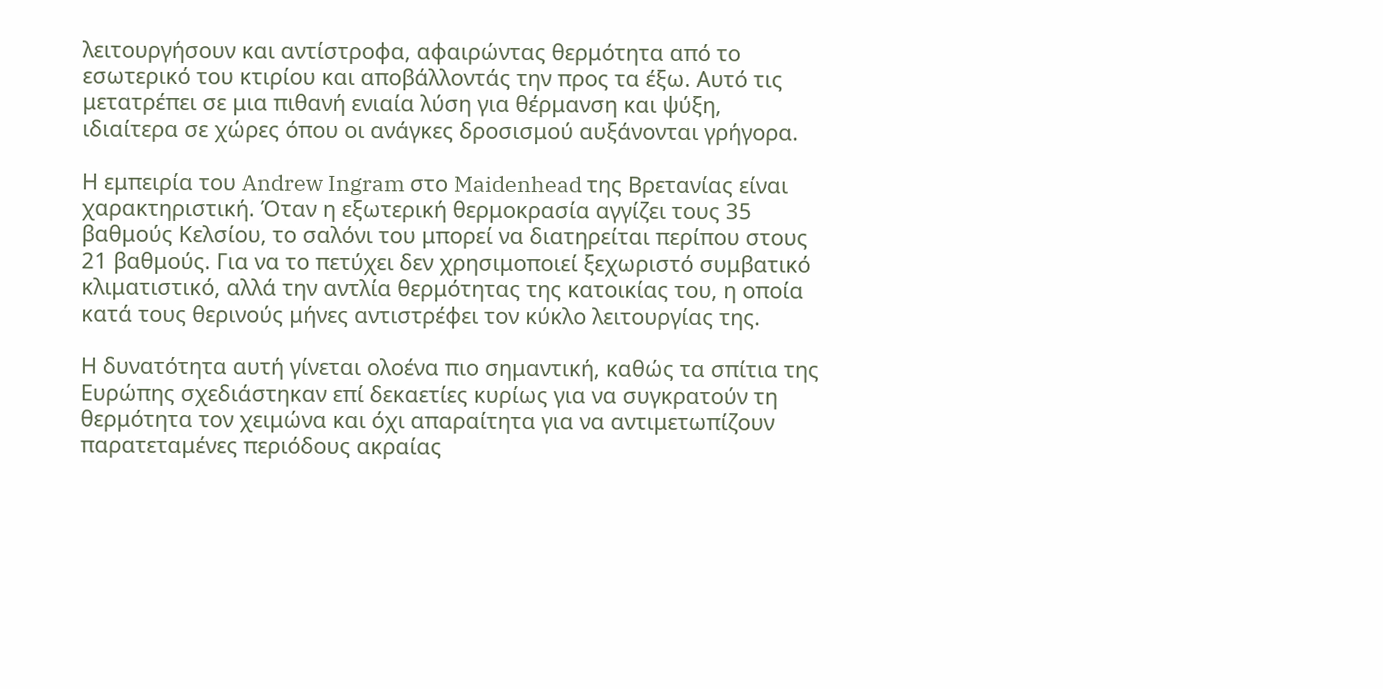λειτουργήσουν και αντίστροφα, αφαιρώντας θερμότητα από το εσωτερικό του κτιρίου και αποβάλλοντάς την προς τα έξω. Αυτό τις μετατρέπει σε μια πιθανή ενιαία λύση για θέρμανση και ψύξη, ιδιαίτερα σε χώρες όπου οι ανάγκες δροσισμού αυξάνονται γρήγορα.

Η εμπειρία του Andrew Ingram στο Maidenhead της Βρετανίας είναι χαρακτηριστική. Όταν η εξωτερική θερμοκρασία αγγίζει τους 35 βαθμούς Κελσίου, το σαλόνι του μπορεί να διατηρείται περίπου στους 21 βαθμούς. Για να το πετύχει δεν χρησιμοποιεί ξεχωριστό συμβατικό κλιματιστικό, αλλά την αντλία θερμότητας της κατοικίας του, η οποία κατά τους θερινούς μήνες αντιστρέφει τον κύκλο λειτουργίας της.

Η δυνατότητα αυτή γίνεται ολοένα πιο σημαντική, καθώς τα σπίτια της Ευρώπης σχεδιάστηκαν επί δεκαετίες κυρίως για να συγκρατούν τη θερμότητα τον χειμώνα και όχι απαραίτητα για να αντιμετωπίζουν παρατεταμένες περιόδους ακραίας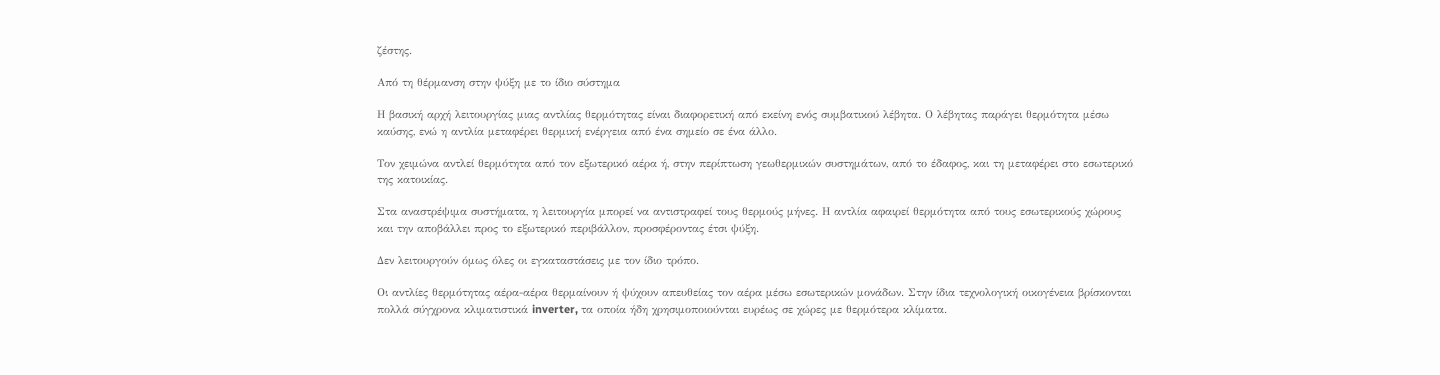ζέστης.

Από τη θέρμανση στην ψύξη με το ίδιο σύστημα

Η βασική αρχή λειτουργίας μιας αντλίας θερμότητας είναι διαφορετική από εκείνη ενός συμβατικού λέβητα. Ο λέβητας παράγει θερμότητα μέσω καύσης, ενώ η αντλία μεταφέρει θερμική ενέργεια από ένα σημείο σε ένα άλλο.

Τον χειμώνα αντλεί θερμότητα από τον εξωτερικό αέρα ή, στην περίπτωση γεωθερμικών συστημάτων, από το έδαφος, και τη μεταφέρει στο εσωτερικό της κατοικίας.

Στα αναστρέψιμα συστήματα, η λειτουργία μπορεί να αντιστραφεί τους θερμούς μήνες. Η αντλία αφαιρεί θερμότητα από τους εσωτερικούς χώρους και την αποβάλλει προς το εξωτερικό περιβάλλον, προσφέροντας έτσι ψύξη.

Δεν λειτουργούν όμως όλες οι εγκαταστάσεις με τον ίδιο τρόπο.

Οι αντλίες θερμότητας αέρα-αέρα θερμαίνουν ή ψύχουν απευθείας τον αέρα μέσω εσωτερικών μονάδων. Στην ίδια τεχνολογική οικογένεια βρίσκονται πολλά σύγχρονα κλιματιστικά inverter, τα οποία ήδη χρησιμοποιούνται ευρέως σε χώρες με θερμότερα κλίματα.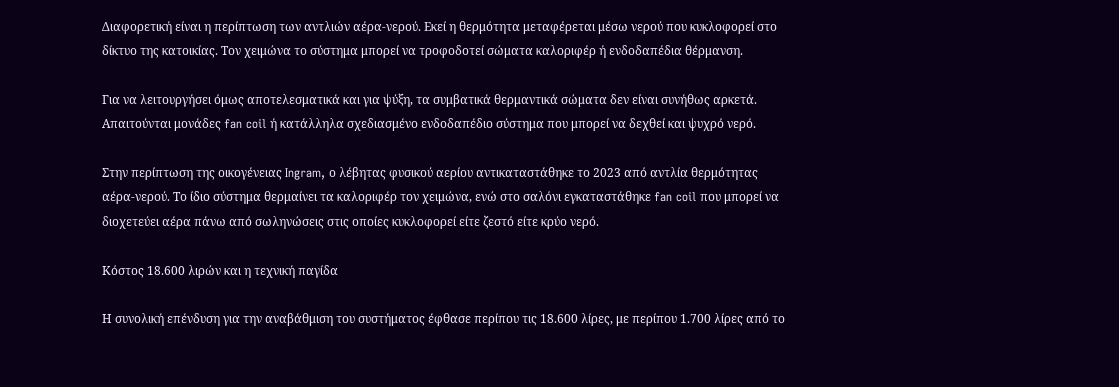Διαφορετική είναι η περίπτωση των αντλιών αέρα-νερού. Εκεί η θερμότητα μεταφέρεται μέσω νερού που κυκλοφορεί στο δίκτυο της κατοικίας. Τον χειμώνα το σύστημα μπορεί να τροφοδοτεί σώματα καλοριφέρ ή ενδοδαπέδια θέρμανση.

Για να λειτουργήσει όμως αποτελεσματικά και για ψύξη, τα συμβατικά θερμαντικά σώματα δεν είναι συνήθως αρκετά. Απαιτούνται μονάδες fan coil ή κατάλληλα σχεδιασμένο ενδοδαπέδιο σύστημα που μπορεί να δεχθεί και ψυχρό νερό.

Στην περίπτωση της οικογένειας Ingram, ο λέβητας φυσικού αερίου αντικαταστάθηκε το 2023 από αντλία θερμότητας αέρα-νερού. Το ίδιο σύστημα θερμαίνει τα καλοριφέρ τον χειμώνα, ενώ στο σαλόνι εγκαταστάθηκε fan coil που μπορεί να διοχετεύει αέρα πάνω από σωληνώσεις στις οποίες κυκλοφορεί είτε ζεστό είτε κρύο νερό.

Κόστος 18.600 λιρών και η τεχνική παγίδα

Η συνολική επένδυση για την αναβάθμιση του συστήματος έφθασε περίπου τις 18.600 λίρες, με περίπου 1.700 λίρες από το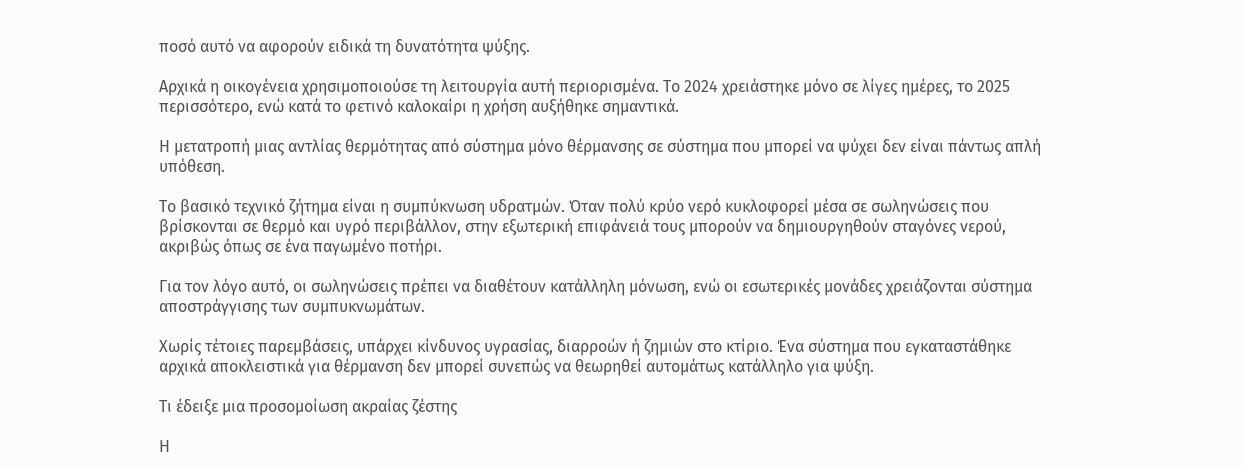ποσό αυτό να αφορούν ειδικά τη δυνατότητα ψύξης.

Αρχικά η οικογένεια χρησιμοποιούσε τη λειτουργία αυτή περιορισμένα. Το 2024 χρειάστηκε μόνο σε λίγες ημέρες, το 2025 περισσότερο, ενώ κατά το φετινό καλοκαίρι η χρήση αυξήθηκε σημαντικά.

Η μετατροπή μιας αντλίας θερμότητας από σύστημα μόνο θέρμανσης σε σύστημα που μπορεί να ψύχει δεν είναι πάντως απλή υπόθεση.

Το βασικό τεχνικό ζήτημα είναι η συμπύκνωση υδρατμών. Όταν πολύ κρύο νερό κυκλοφορεί μέσα σε σωληνώσεις που βρίσκονται σε θερμό και υγρό περιβάλλον, στην εξωτερική επιφάνειά τους μπορούν να δημιουργηθούν σταγόνες νερού, ακριβώς όπως σε ένα παγωμένο ποτήρι.

Για τον λόγο αυτό, οι σωληνώσεις πρέπει να διαθέτουν κατάλληλη μόνωση, ενώ οι εσωτερικές μονάδες χρειάζονται σύστημα αποστράγγισης των συμπυκνωμάτων.

Χωρίς τέτοιες παρεμβάσεις, υπάρχει κίνδυνος υγρασίας, διαρροών ή ζημιών στο κτίριο. Ένα σύστημα που εγκαταστάθηκε αρχικά αποκλειστικά για θέρμανση δεν μπορεί συνεπώς να θεωρηθεί αυτομάτως κατάλληλο για ψύξη.

Τι έδειξε μια προσομοίωση ακραίας ζέστης

Η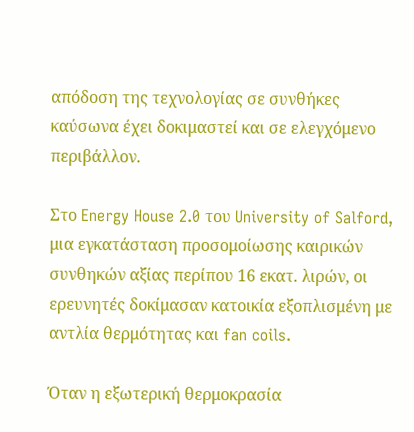απόδοση της τεχνολογίας σε συνθήκες καύσωνα έχει δοκιμαστεί και σε ελεγχόμενο περιβάλλον.

Στο Energy House 2.0 του University of Salford, μια εγκατάσταση προσομοίωσης καιρικών συνθηκών αξίας περίπου 16 εκατ. λιρών, οι ερευνητές δοκίμασαν κατοικία εξοπλισμένη με αντλία θερμότητας και fan coils.

Όταν η εξωτερική θερμοκρασία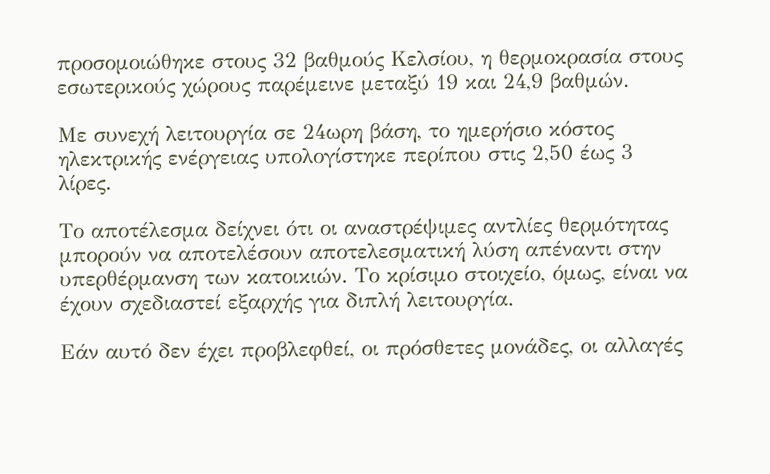προσομοιώθηκε στους 32 βαθμούς Κελσίου, η θερμοκρασία στους εσωτερικούς χώρους παρέμεινε μεταξύ 19 και 24,9 βαθμών.

Με συνεχή λειτουργία σε 24ωρη βάση, το ημερήσιο κόστος ηλεκτρικής ενέργειας υπολογίστηκε περίπου στις 2,50 έως 3 λίρες.

Το αποτέλεσμα δείχνει ότι οι αναστρέψιμες αντλίες θερμότητας μπορούν να αποτελέσουν αποτελεσματική λύση απέναντι στην υπερθέρμανση των κατοικιών. Το κρίσιμο στοιχείο, όμως, είναι να έχουν σχεδιαστεί εξαρχής για διπλή λειτουργία.

Εάν αυτό δεν έχει προβλεφθεί, οι πρόσθετες μονάδες, οι αλλαγές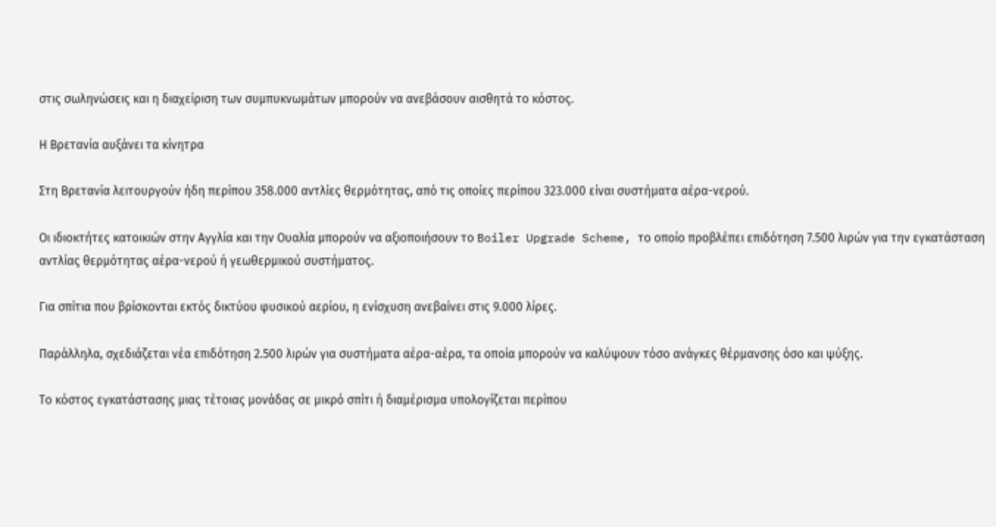στις σωληνώσεις και η διαχείριση των συμπυκνωμάτων μπορούν να ανεβάσουν αισθητά το κόστος.

Η Βρετανία αυξάνει τα κίνητρα

Στη Βρετανία λειτουργούν ήδη περίπου 358.000 αντλίες θερμότητας, από τις οποίες περίπου 323.000 είναι συστήματα αέρα-νερού.

Οι ιδιοκτήτες κατοικιών στην Αγγλία και την Ουαλία μπορούν να αξιοποιήσουν το Boiler Upgrade Scheme, το οποίο προβλέπει επιδότηση 7.500 λιρών για την εγκατάσταση αντλίας θερμότητας αέρα-νερού ή γεωθερμικού συστήματος.

Για σπίτια που βρίσκονται εκτός δικτύου φυσικού αερίου, η ενίσχυση ανεβαίνει στις 9.000 λίρες.

Παράλληλα, σχεδιάζεται νέα επιδότηση 2.500 λιρών για συστήματα αέρα-αέρα, τα οποία μπορούν να καλύψουν τόσο ανάγκες θέρμανσης όσο και ψύξης.

Το κόστος εγκατάστασης μιας τέτοιας μονάδας σε μικρό σπίτι ή διαμέρισμα υπολογίζεται περίπου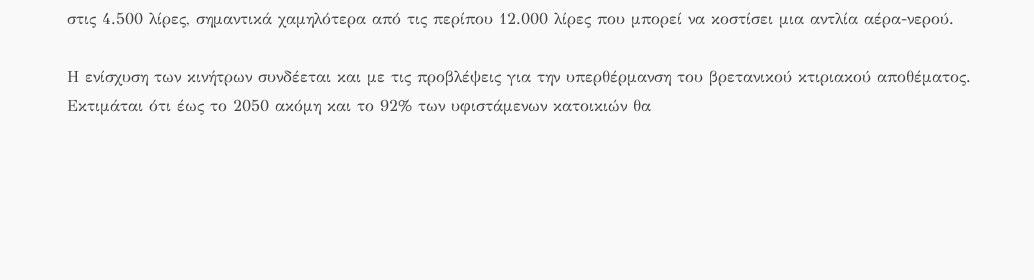στις 4.500 λίρες, σημαντικά χαμηλότερα από τις περίπου 12.000 λίρες που μπορεί να κοστίσει μια αντλία αέρα-νερού.

Η ενίσχυση των κινήτρων συνδέεται και με τις προβλέψεις για την υπερθέρμανση του βρετανικού κτιριακού αποθέματος. Εκτιμάται ότι έως το 2050 ακόμη και το 92% των υφιστάμενων κατοικιών θα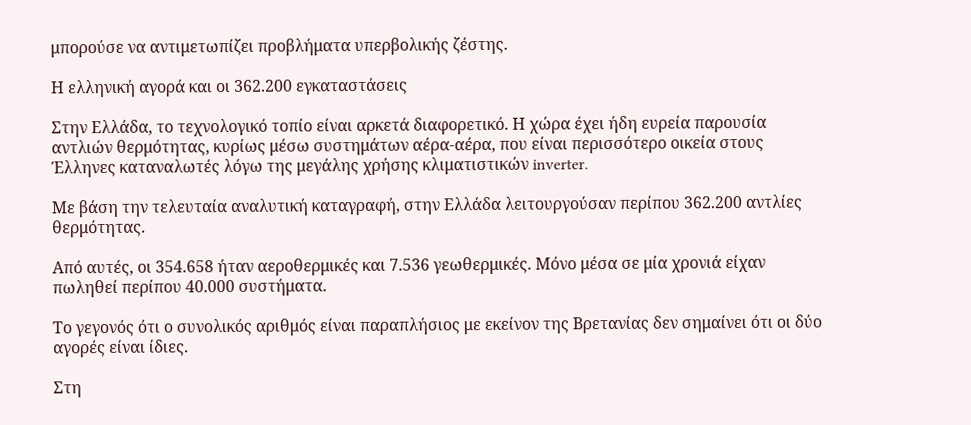μπορούσε να αντιμετωπίζει προβλήματα υπερβολικής ζέστης.

Η ελληνική αγορά και οι 362.200 εγκαταστάσεις

Στην Ελλάδα, το τεχνολογικό τοπίο είναι αρκετά διαφορετικό. Η χώρα έχει ήδη ευρεία παρουσία αντλιών θερμότητας, κυρίως μέσω συστημάτων αέρα-αέρα, που είναι περισσότερο οικεία στους Έλληνες καταναλωτές λόγω της μεγάλης χρήσης κλιματιστικών inverter.

Με βάση την τελευταία αναλυτική καταγραφή, στην Ελλάδα λειτουργούσαν περίπου 362.200 αντλίες θερμότητας.

Από αυτές, οι 354.658 ήταν αεροθερμικές και 7.536 γεωθερμικές. Μόνο μέσα σε μία χρονιά είχαν πωληθεί περίπου 40.000 συστήματα.

Το γεγονός ότι ο συνολικός αριθμός είναι παραπλήσιος με εκείνον της Βρετανίας δεν σημαίνει ότι οι δύο αγορές είναι ίδιες.

Στη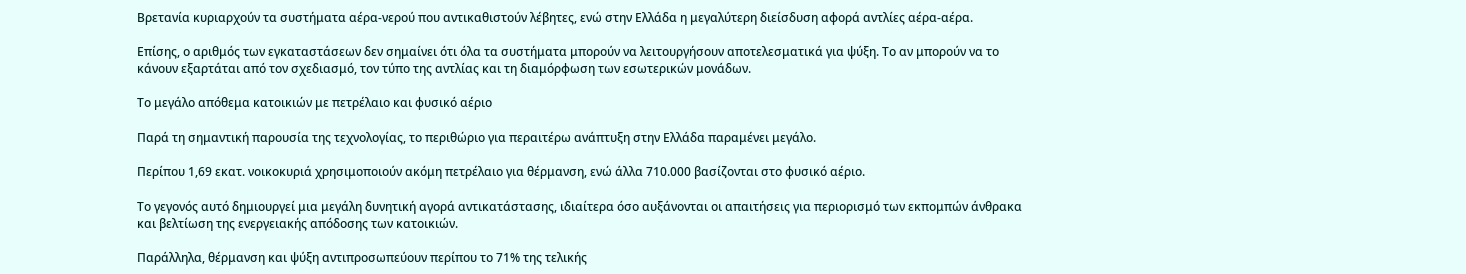Βρετανία κυριαρχούν τα συστήματα αέρα-νερού που αντικαθιστούν λέβητες, ενώ στην Ελλάδα η μεγαλύτερη διείσδυση αφορά αντλίες αέρα-αέρα.

Επίσης, ο αριθμός των εγκαταστάσεων δεν σημαίνει ότι όλα τα συστήματα μπορούν να λειτουργήσουν αποτελεσματικά για ψύξη. Το αν μπορούν να το κάνουν εξαρτάται από τον σχεδιασμό, τον τύπο της αντλίας και τη διαμόρφωση των εσωτερικών μονάδων.

Το μεγάλο απόθεμα κατοικιών με πετρέλαιο και φυσικό αέριο

Παρά τη σημαντική παρουσία της τεχνολογίας, το περιθώριο για περαιτέρω ανάπτυξη στην Ελλάδα παραμένει μεγάλο.

Περίπου 1,69 εκατ. νοικοκυριά χρησιμοποιούν ακόμη πετρέλαιο για θέρμανση, ενώ άλλα 710.000 βασίζονται στο φυσικό αέριο.

Το γεγονός αυτό δημιουργεί μια μεγάλη δυνητική αγορά αντικατάστασης, ιδιαίτερα όσο αυξάνονται οι απαιτήσεις για περιορισμό των εκπομπών άνθρακα και βελτίωση της ενεργειακής απόδοσης των κατοικιών.

Παράλληλα, θέρμανση και ψύξη αντιπροσωπεύουν περίπου το 71% της τελικής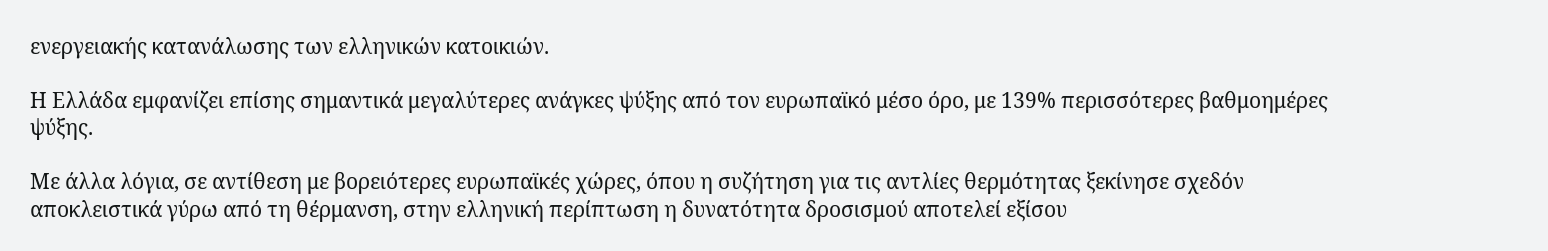ενεργειακής κατανάλωσης των ελληνικών κατοικιών.

Η Ελλάδα εμφανίζει επίσης σημαντικά μεγαλύτερες ανάγκες ψύξης από τον ευρωπαϊκό μέσο όρο, με 139% περισσότερες βαθμοημέρες ψύξης.

Με άλλα λόγια, σε αντίθεση με βορειότερες ευρωπαϊκές χώρες, όπου η συζήτηση για τις αντλίες θερμότητας ξεκίνησε σχεδόν αποκλειστικά γύρω από τη θέρμανση, στην ελληνική περίπτωση η δυνατότητα δροσισμού αποτελεί εξίσου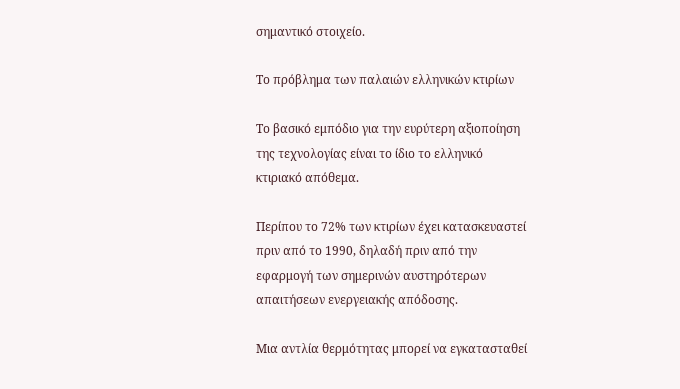σημαντικό στοιχείο.

Το πρόβλημα των παλαιών ελληνικών κτιρίων

Το βασικό εμπόδιο για την ευρύτερη αξιοποίηση της τεχνολογίας είναι το ίδιο το ελληνικό κτιριακό απόθεμα.

Περίπου το 72% των κτιρίων έχει κατασκευαστεί πριν από το 1990, δηλαδή πριν από την εφαρμογή των σημερινών αυστηρότερων απαιτήσεων ενεργειακής απόδοσης.

Μια αντλία θερμότητας μπορεί να εγκατασταθεί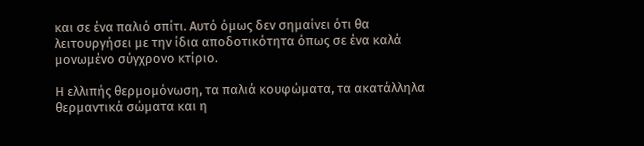και σε ένα παλιό σπίτι. Αυτό όμως δεν σημαίνει ότι θα λειτουργήσει με την ίδια αποδοτικότητα όπως σε ένα καλά μονωμένο σύγχρονο κτίριο.

Η ελλιπής θερμομόνωση, τα παλιά κουφώματα, τα ακατάλληλα θερμαντικά σώματα και η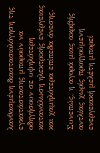λανθασμένη διαστασιολόγηση της εγκατάστασης μπορούν να οδηγήσουν σε υψηλότερη κατανάλωση ηλεκτρικής ενέργειας και χαμηλότερα επίπεδα άνεσης.

Συνεπώς, η αγορά μιας ακριβής αντλίας χωρίς προηγούμενη ενεργειακή μελέτη μπορεί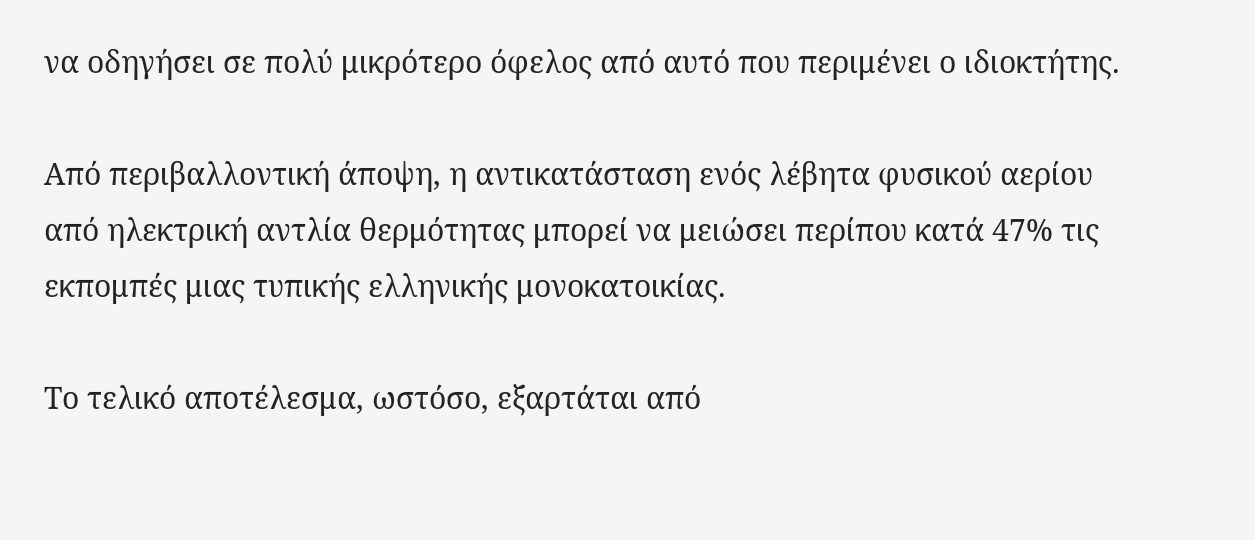να οδηγήσει σε πολύ μικρότερο όφελος από αυτό που περιμένει ο ιδιοκτήτης.

Από περιβαλλοντική άποψη, η αντικατάσταση ενός λέβητα φυσικού αερίου από ηλεκτρική αντλία θερμότητας μπορεί να μειώσει περίπου κατά 47% τις εκπομπές μιας τυπικής ελληνικής μονοκατοικίας.

Το τελικό αποτέλεσμα, ωστόσο, εξαρτάται από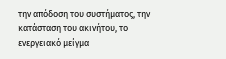την απόδοση του συστήματος, την κατάσταση του ακινήτου, το ενεργειακό μείγμα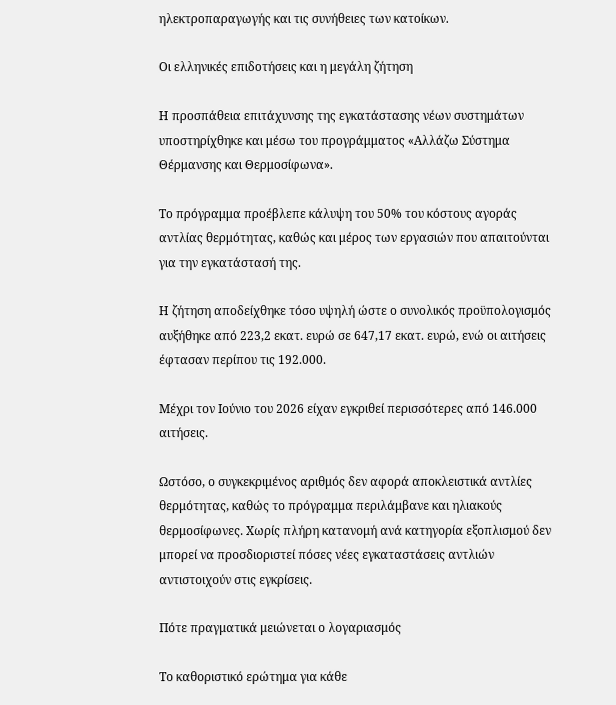ηλεκτροπαραγωγής και τις συνήθειες των κατοίκων.

Οι ελληνικές επιδοτήσεις και η μεγάλη ζήτηση

Η προσπάθεια επιτάχυνσης της εγκατάστασης νέων συστημάτων υποστηρίχθηκε και μέσω του προγράμματος «Αλλάζω Σύστημα Θέρμανσης και Θερμοσίφωνα».

Το πρόγραμμα προέβλεπε κάλυψη του 50% του κόστους αγοράς αντλίας θερμότητας, καθώς και μέρος των εργασιών που απαιτούνται για την εγκατάστασή της.

Η ζήτηση αποδείχθηκε τόσο υψηλή ώστε ο συνολικός προϋπολογισμός αυξήθηκε από 223,2 εκατ. ευρώ σε 647,17 εκατ. ευρώ, ενώ οι αιτήσεις έφτασαν περίπου τις 192.000.

Μέχρι τον Ιούνιο του 2026 είχαν εγκριθεί περισσότερες από 146.000 αιτήσεις.

Ωστόσο, ο συγκεκριμένος αριθμός δεν αφορά αποκλειστικά αντλίες θερμότητας, καθώς το πρόγραμμα περιλάμβανε και ηλιακούς θερμοσίφωνες. Χωρίς πλήρη κατανομή ανά κατηγορία εξοπλισμού δεν μπορεί να προσδιοριστεί πόσες νέες εγκαταστάσεις αντλιών αντιστοιχούν στις εγκρίσεις.

Πότε πραγματικά μειώνεται ο λογαριασμός

Το καθοριστικό ερώτημα για κάθε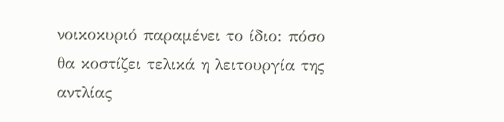νοικοκυριό παραμένει το ίδιο: πόσο θα κοστίζει τελικά η λειτουργία της αντλίας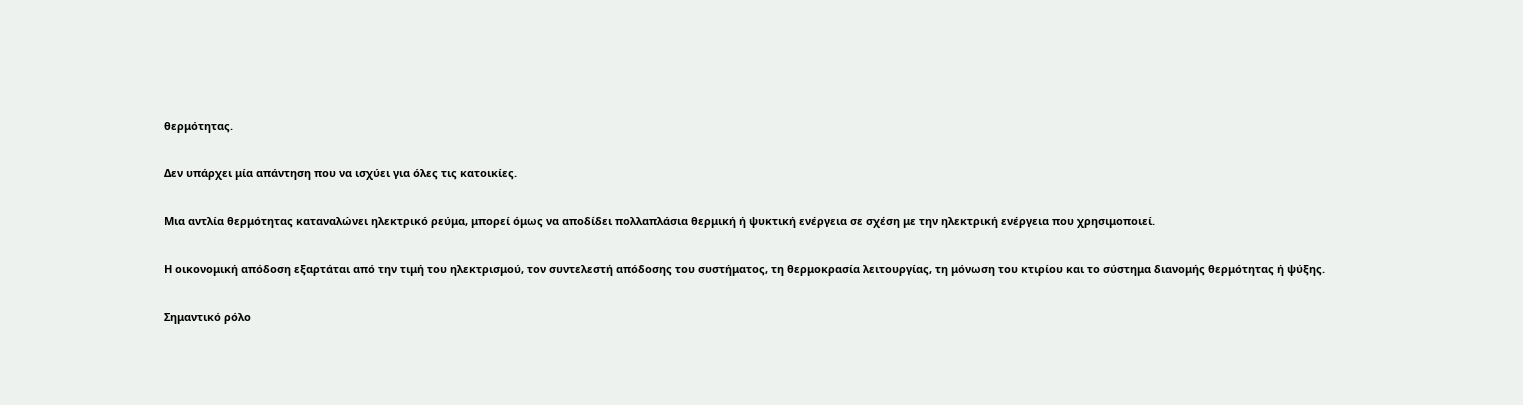θερμότητας.

Δεν υπάρχει μία απάντηση που να ισχύει για όλες τις κατοικίες.

Μια αντλία θερμότητας καταναλώνει ηλεκτρικό ρεύμα, μπορεί όμως να αποδίδει πολλαπλάσια θερμική ή ψυκτική ενέργεια σε σχέση με την ηλεκτρική ενέργεια που χρησιμοποιεί.

Η οικονομική απόδοση εξαρτάται από την τιμή του ηλεκτρισμού, τον συντελεστή απόδοσης του συστήματος, τη θερμοκρασία λειτουργίας, τη μόνωση του κτιρίου και το σύστημα διανομής θερμότητας ή ψύξης.

Σημαντικό ρόλο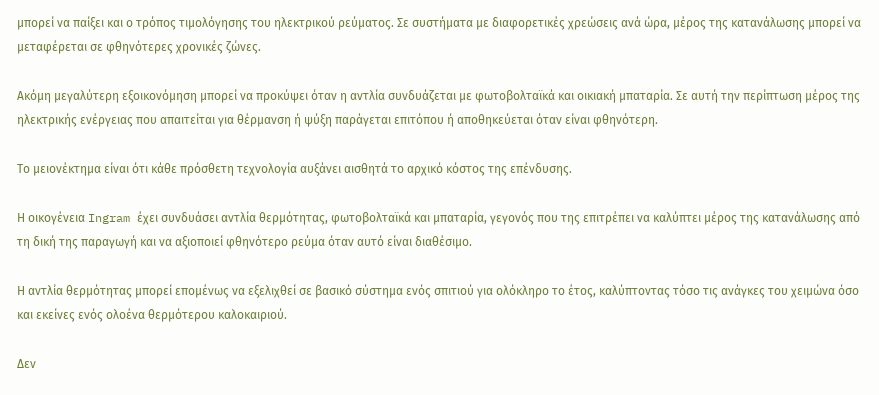μπορεί να παίξει και ο τρόπος τιμολόγησης του ηλεκτρικού ρεύματος. Σε συστήματα με διαφορετικές χρεώσεις ανά ώρα, μέρος της κατανάλωσης μπορεί να μεταφέρεται σε φθηνότερες χρονικές ζώνες.

Ακόμη μεγαλύτερη εξοικονόμηση μπορεί να προκύψει όταν η αντλία συνδυάζεται με φωτοβολταϊκά και οικιακή μπαταρία. Σε αυτή την περίπτωση μέρος της ηλεκτρικής ενέργειας που απαιτείται για θέρμανση ή ψύξη παράγεται επιτόπου ή αποθηκεύεται όταν είναι φθηνότερη.

Το μειονέκτημα είναι ότι κάθε πρόσθετη τεχνολογία αυξάνει αισθητά το αρχικό κόστος της επένδυσης.

Η οικογένεια Ingram έχει συνδυάσει αντλία θερμότητας, φωτοβολταϊκά και μπαταρία, γεγονός που της επιτρέπει να καλύπτει μέρος της κατανάλωσης από τη δική της παραγωγή και να αξιοποιεί φθηνότερο ρεύμα όταν αυτό είναι διαθέσιμο.

Η αντλία θερμότητας μπορεί επομένως να εξελιχθεί σε βασικό σύστημα ενός σπιτιού για ολόκληρο το έτος, καλύπτοντας τόσο τις ανάγκες του χειμώνα όσο και εκείνες ενός ολοένα θερμότερου καλοκαιριού.

Δεν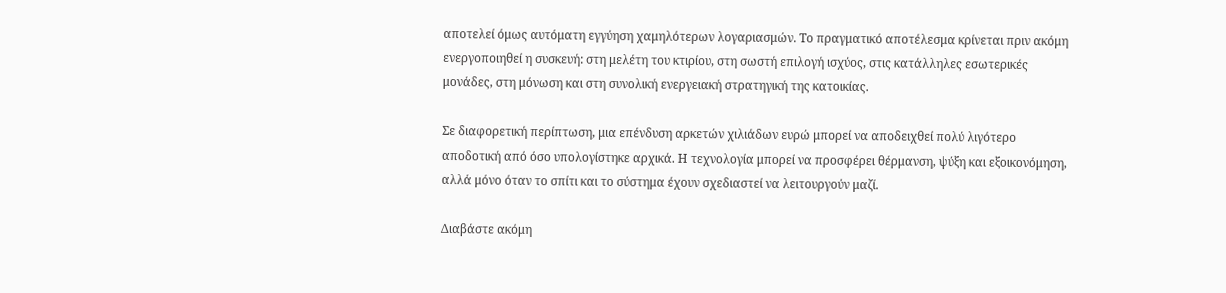αποτελεί όμως αυτόματη εγγύηση χαμηλότερων λογαριασμών. Το πραγματικό αποτέλεσμα κρίνεται πριν ακόμη ενεργοποιηθεί η συσκευή: στη μελέτη του κτιρίου, στη σωστή επιλογή ισχύος, στις κατάλληλες εσωτερικές μονάδες, στη μόνωση και στη συνολική ενεργειακή στρατηγική της κατοικίας.

Σε διαφορετική περίπτωση, μια επένδυση αρκετών χιλιάδων ευρώ μπορεί να αποδειχθεί πολύ λιγότερο αποδοτική από όσο υπολογίστηκε αρχικά. Η τεχνολογία μπορεί να προσφέρει θέρμανση, ψύξη και εξοικονόμηση, αλλά μόνο όταν το σπίτι και το σύστημα έχουν σχεδιαστεί να λειτουργούν μαζί.

Διαβάστε ακόμη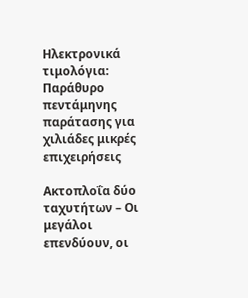Ηλεκτρονικά τιμολόγια: Παράθυρο πεντάμηνης παράτασης για χιλιάδες μικρές επιχειρήσεις

Ακτοπλοΐα δύο ταχυτήτων – Οι μεγάλοι επενδύουν, οι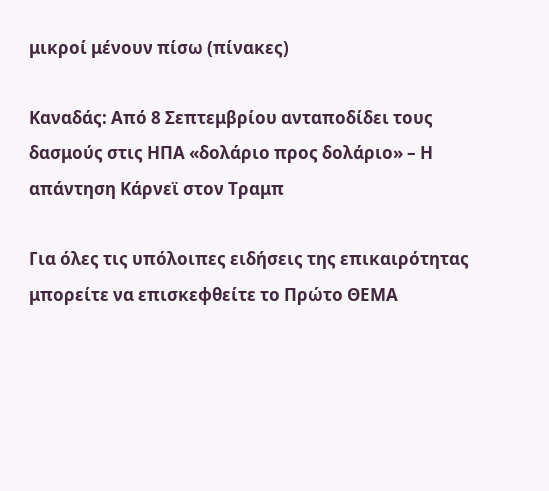μικροί μένουν πίσω (πίνακες)

Καναδάς: Από 8 Σεπτεμβρίου ανταποδίδει τους δασμούς στις ΗΠΑ «δολάριο προς δολάριο» – Η απάντηση Κάρνεϊ στον Τραμπ

Για όλες τις υπόλοιπες ειδήσεις της επικαιρότητας μπορείτε να επισκεφθείτε το Πρώτο ΘΕΜΑ